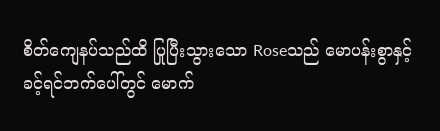စိတ်ကျေနပ်သည်ထိ ပြုပြီးသွားသော Roseသည် မောပန်းစွာနှင့်
ခင့်ရင်ဘက်ပေါ်တွင် မောက်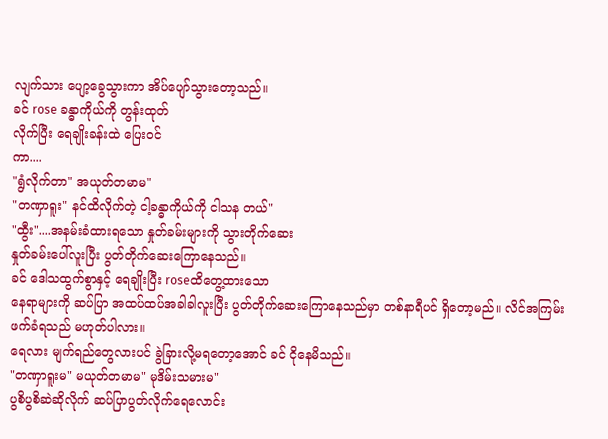လျက်သား ပျော့ခွေသွားကာ အိပ်ပျော်သွားတော့သည်။
ခင် rose ခန္ဓာကိုယ်ကို တွန်းထုတ်
လိုက်ပြီး ရေချိုးခန်းထဲ ပြေးဝင်
ကာ....
"ရွံလိုက်တာ" အယုတ်တမာမ"
"တဏှာရူး" နင်ထိလိုက်တဲ့ ငါ့ခန္ဓာကိုယ်ကို ငါသန တယ်"
"ထွီး"....အနမ်းခံထားရသော နှုတ်ခမ်းများကို သွားတိုက်ဆေး
နှုတ်ခမ်းပေါ်လူးပြီး ပွတ်တိုက်ဆေးကြောနေသည်။
ခင် ဒေါသထွက်စွာနှင့် ရေချိုးပြီး roseထိတွေ့ထားသော
နေရာများကို ဆပ်ပြာ အထပ်ထပ်အခါခါလူးပြီး ပွတ်တိုက်ဆေးကြောနေသည်မှာ တစ်နာရီပင် ရှိတော့မည်။ လိင်အကြမ်းဖက်ခံရသည် မဟုတ်ပါလား။
ရေလား မျက်ရည်တွေလားပင် ခွဲခြားလို့မရတော့အောင် ခင် ငိုနေမိသည်။
"တဏှာရူးမ" မယုတ်တမာမ" မုဒိမ်းသမားမ"
ပွစိပွစိဆဲဆိုလိုက် ဆပ်ပြာပွတ်လိုက်ရေလောင်း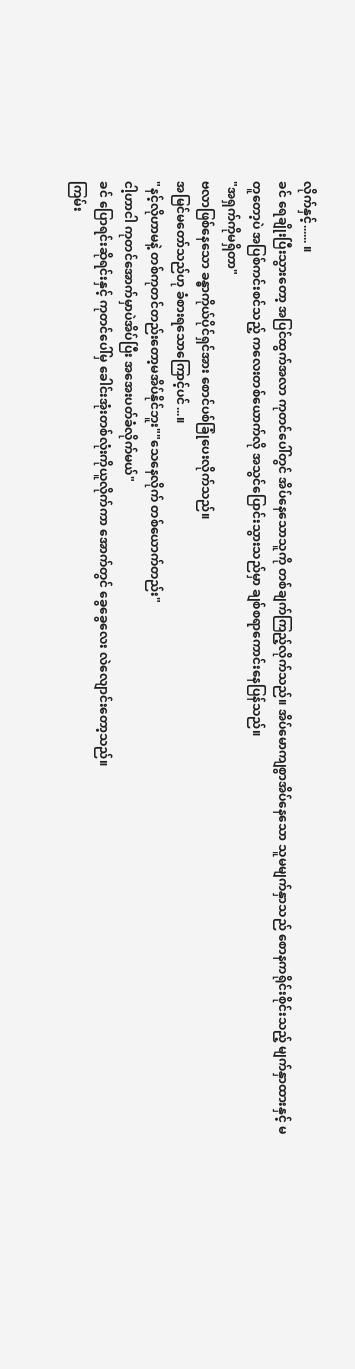လိုက်နှင့်...... ။
ခင် ရေချိုးပြီးသွားတော့ အပြင်ထွက်အလာ ကုတင်ပေါ်တွင် အိပ်နေသောသူကို တစ်ချက်ကြည့်လိုက်သည်။ အိပ်မောကျစွာအိပ်နေသော သူမမျက်နှာသည် စောနကရိုင်းစိုင်းသည့် မျက်နှာထားနှင့် မတူတော့ပဲ အပြစ်ကင်းစင်သည့် ကလေးတစ်ယောက်လို အသွင်ပြောင်းသွားသည်မှာ ချစ်စရာကောင်းနေပြန်သည်။
"အရှက်ကိုမရှိတာ"
ဗလာဖြစ်နေသော ခန္ဓာကိုယ်ပိုင်ရှင်အား စောင်ပစ်ခြုံပေးလိုက်သည်။
အမြင်မတော်သည်ဟု ခံစားရသောကြောင့်ပင်...။
"နင့်လိုဟာမနဲ့ တစ်ကုတင်တည်းတော့မအိပ်နိုင်ဘူး""သေနေလိုက် တစ်ယောက်တည်း"
ငါ့ဟာငါ ကုတင်အောက်မှာပဲအိပ်ပြီး အအေးပတ်ခံလိုက်မယ်"
ခင် ပြောရင်းဆိုရင်းနှင့် ကုတင်ပေါ်မှ ခေါင်းအုံးတစ်လုံးကိုယူလိုက်ကာ အောက်တွင် ခွေခွေလေး လဲလျောင်းတော့သည်။
ကြမ်း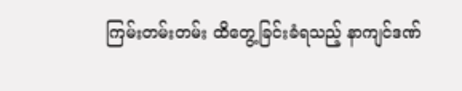ကြမ်းတမ်းတမ်း ထိတွေ့ခြင်းခံရသည့် နာကျင်ဒဏ်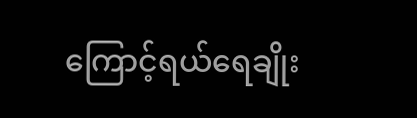ကြောင့်ရယ်ရေချိုး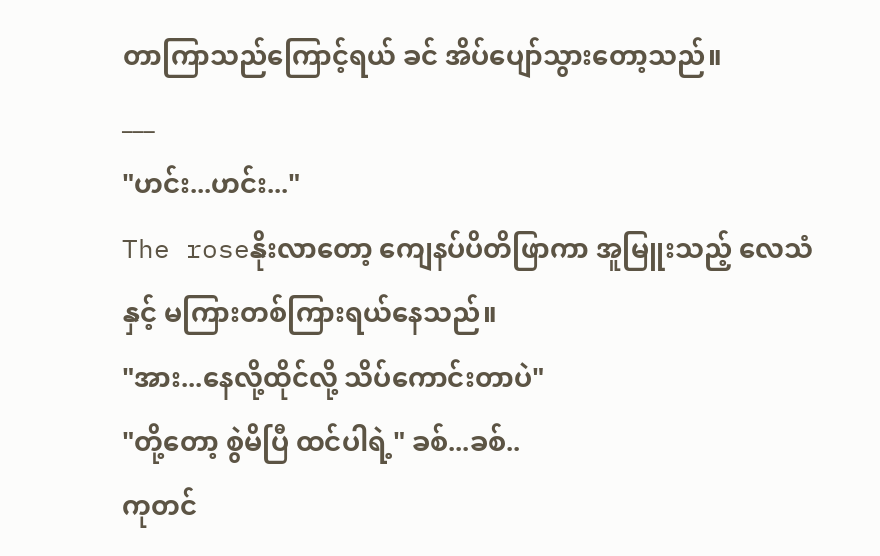တာကြာသည်ကြောင့်ရယ် ခင် အိပ်ပျော်သွားတော့သည်။
___
"ဟင်း...ဟင်း..."
The roseနိုးလာတော့ ကျေနပ်ပိတိဖြာကာ အူမြူးသည့် လေသံနှင့် မကြားတစ်ကြားရယ်နေသည်။
"အား...နေလို့ထိုင်လို့ သိပ်ကောင်းတာပဲ"
"တို့တော့ စွဲမိပြီ ထင်ပါရဲ့" ခစ်...ခစ်..
ကုတင်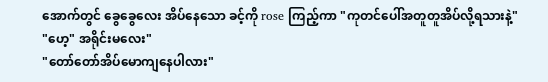အောက်တွင် ခွေခွေလေး အိပ်နေသော ခင့်ကို rose ကြည့်ကာ "ကုတင်ပေါ်အတူတူအိပ်လို့ရသားနဲ့"
"ဟေ့" အရိုင်းမလေး"
"တော်တော်အိပ်မောကျနေပါလား"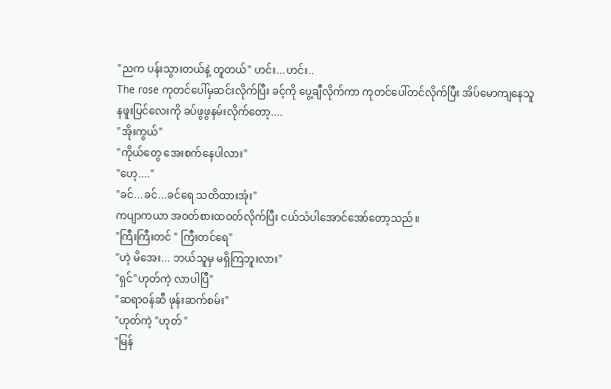"ညက ပန်းသွားတယ်နဲ့ တူတယ်" ဟင်း...ဟင်း..
The rose ကုတင်ပေါ်မှဆင်းလိုက်ပြီး ခင့်ကို ပွေ့ချီလိုက်ကာ ကုတင်ပေါ်တင်လိုက်ပြီး အိပ်မောကျနေသူ
နဖူးပြင်လေးကို ခပ်ဖွဖွနမ်းလိုက်တော့....
"အိုးကွယ်"
"ကိုယ်တွေ အေးစက်နေပါလား"
"ဟေ့...."
"ခင်...ခင်...ခင်ရေ သတိထားအုံး"
ကပျာကယာ အဝတ်စားထဝတ်လိုက်ပြီး ငယ်သံပါအောင်အော်တော့သည်။
"ကြီးကြီးတင် " ကြီးတင်ရေ"
"ဟဲ့ မိအေး... ဘယ်သူမှ မရှိကြဘူးလား"
"ရှင်"ဟုတ်ကဲ့ လာပါပြီ"
"ဆရာဝန်ဆီ ဖုန်းဆက်စမ်း"
"ဟုတ်ကဲ့ "ဟုတ် "
"မြန်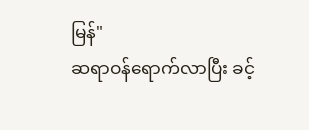မြန်"
ဆရာဝန်ရောက်လာပြီး ခင့်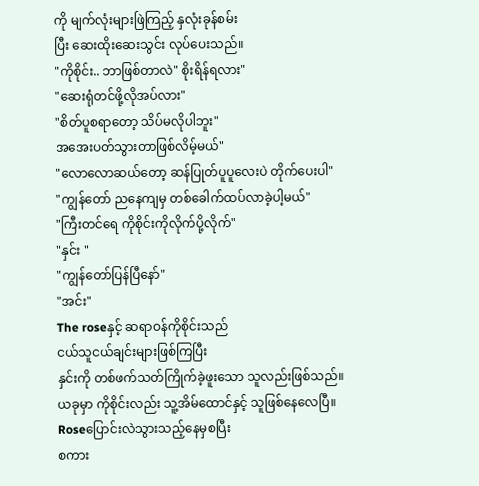ကို မျက်လုံးများဖြဲကြည့် နှလုံးခုန်စမ်း
ပြီး ဆေးထိုးဆေးသွင်း လုပ်ပေးသည်။
"ကိုစိုင်း.. ဘာဖြစ်တာလဲ" စိုးရိန်ရလား"
"ဆေးရုံတင်ဖို့လိုအပ်လား"
"စိတ်ပူစရာတော့ သိပ်မလိုပါဘူး"
အအေးပတ်သွားတာဖြစ်လိမ့်မယ်"
"လောလောဆယ်တော့ ဆန်ပြုတ်ပူပူလေးပဲ တိုက်ပေးပါ"
"ကျွန်တော် ညနေကျမှ တစ်ခေါက်ထပ်လာခဲ့ပါ့မယ်"
"ကြီးတင်ရေ ကိုစိုင်းကိုလိုက်ပို့လိုက်"
"နှင်း "
"ကျွန်တော်ပြန်ပြီနော်"
"အင်း"
The roseနှင့် ဆရာဝန်ကိုစိုင်းသည်
ငယ်သူငယ်ချင်းများဖြစ်ကြပြီး
နှင်းကို တစ်ဖက်သတ်ကြိုက်ခဲ့ဖူးသော သူလည်းဖြစ်သည်။
ယခုမှာ ကိုစိုင်းလည်း သူ့အိမ်ထောင်နှင့် သူဖြစ်နေလေပြီ။
Roseပြောင်းလဲသွားသည့်နေမှစပြီး
စကား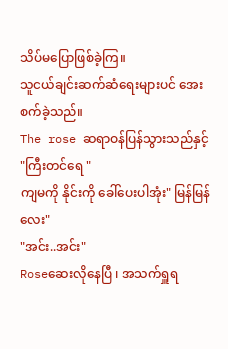သိပ်မပြောဖြစ်ခဲ့ကြ။
သူငယ်ချင်းဆက်ဆံရေးများပင် အေးစက်ခဲ့သည်။
The rose ဆရာဝန်ပြန်သွားသည်နှင့်
"ကြီးတင်ရေ "
ကျမကို နိုင်းကို ခေါ်ပေးပါအုံး" မြန်မြန်လေး"
"အင်း..အင်း"
Roseဆေးလိုနေပြီ ၊ အသက်ရှူရ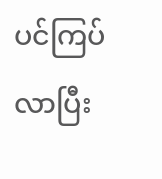ပင်ကြပ်လာပြီး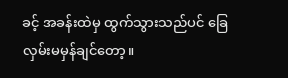ခင့် အခန်းထဲမှ ထွက်သွားသည်ပင် ခြေလှမ်းမမှန်ချင်တော့။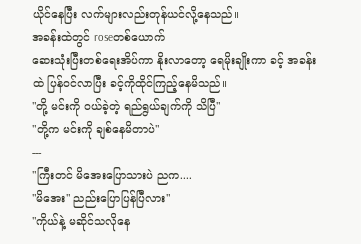ယိုင်နေပြီး လက်များလည်းတုန်ယင်လို့နေသည်။
အခန်းထဲတွင် roseတစ်ယောက်
ဆေးသုံးပြီးတစ်ရေးအိပ်ကာ နိုးလာတော့ ရေမိုးချိုးကာ ခင့် အခန်းထဲ ပြန်ဝင်လာပြီး ခင့်ကိုထိုင်ကြည့်နေမိသည်။
"တို့ မင်းကို ဝယ်ခဲ့တဲ့ ရည်ရွယ်ချက်ကို သိပြီ"
"တို့က မင်းကို ချစ်နေမိတာပဲ"
---
"ကြီးတင် မိအေးပြောသားပဲ ညက....
"မိအေး" ညည်းပြောပြန်ပြီလား"
"ကိုယ်နဲ့ မဆိုင်သလိုနေ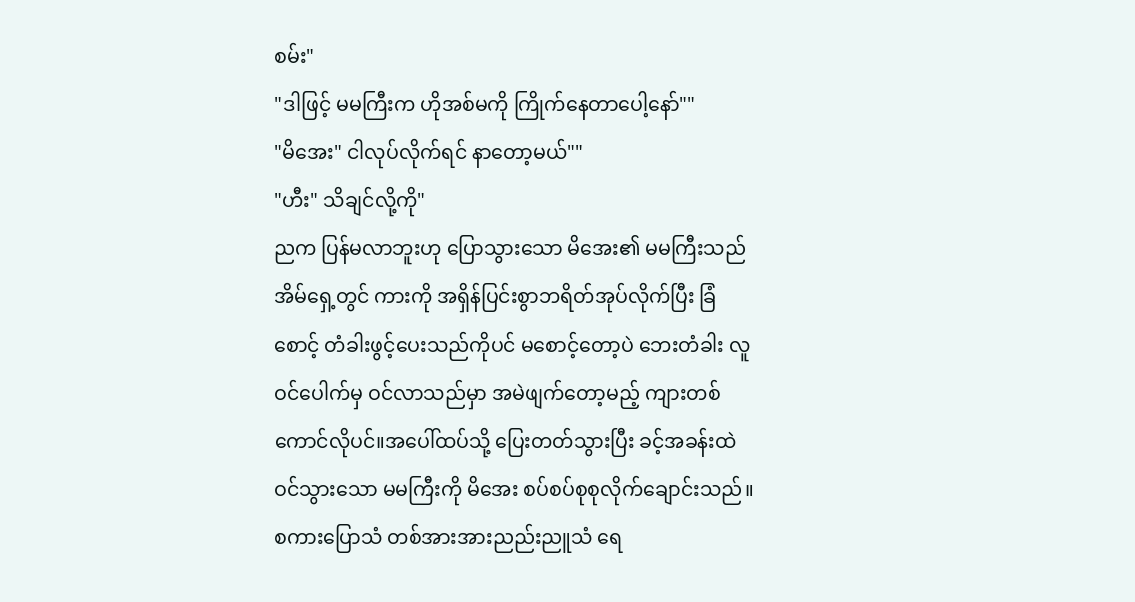စမ်း"
"ဒါဖြင့် မမကြီးက ဟိုအစ်မကို ကြိုက်နေတာပေါ့နော်""
"မိအေး" ငါလုပ်လိုက်ရင် နာတော့မယ်""
"ဟီး" သိချင်လို့ကို"
ညက ပြန်မလာဘူးဟု ပြောသွားသော မိအေး၏ မမကြီးသည် အိမ်ရှေ့တွင် ကားကို အရှိန်ပြင်းစွာဘရိတ်အုပ်လိုက်ပြီး ခြံစောင့် တံခါးဖွင့်ပေးသည်ကိုပင် မစောင့်တော့ပဲ ဘေးတံခါး လူဝင်ပေါက်မှ ဝင်လာသည်မှာ အမဲဖျက်တော့မည့် ကျားတစ်ကောင်လိုပင်။အပေါ်ထပ်သို့ ပြေးတတ်သွားပြီး ခင့်အခန်းထဲဝင်သွားသော မမကြီးကို မိအေး စပ်စပ်စုစုလိုက်ချောင်းသည်။
စကားပြောသံ တစ်အားအားညည်းညူသံ ရေ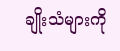ချိုးသံများကို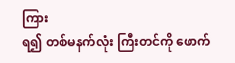ကြား
ရ၍ တစ်မနက်လုံး ကြီးတင်ကို ဖောက်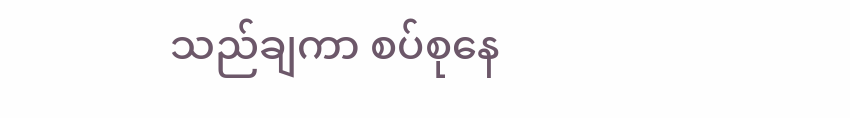သည်ချကာ စပ်စုနေ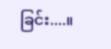ခြင်း....။